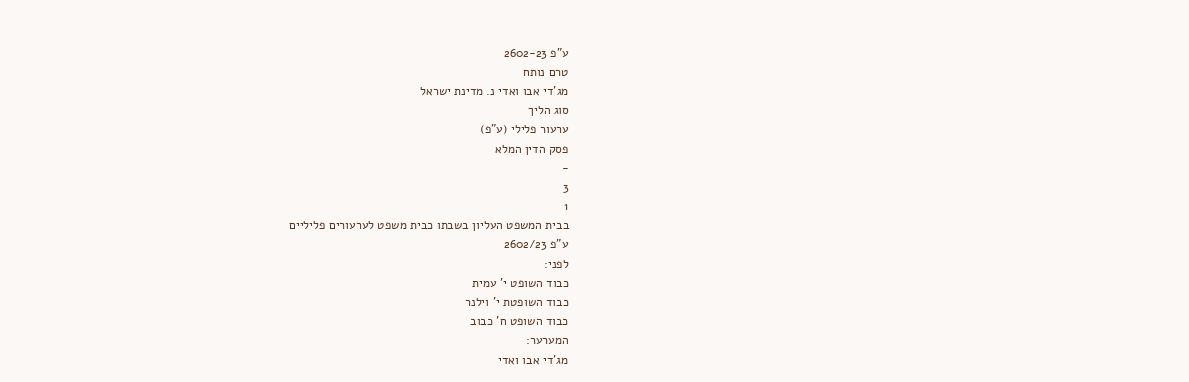ע"פ 2602-23
טרם נותח
מג'די אבו ואדי נ. מדינת ישראל
סוג הליך
ערעור פלילי (ע"פ)
פסק הדין המלא
-
3
1
בבית המשפט העליון בשבתו כבית משפט לערעורים פליליים
ע"פ 2602/23
לפני:
כבוד השופט י' עמית
כבוד השופטת י' וילנר
כבוד השופט ח' כבוב
המערער:
מג'די אבו ואדי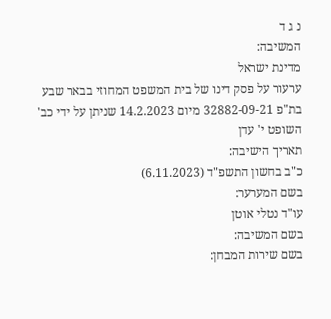נ ג ד
המשיבה:
מדינת ישראל
ערעור על פסק דינו של בית המשפט המחוזי בבאר שבע בת"פ 32882-09-21 מיום 14.2.2023 שניתן על ידי כב' השופט י' עדן
תאריך הישיבה:
כ"ב בחשון התשפ"ד (6.11.2023)
בשם המערער:
עו"ד נטלי אוטן
בשם המשיבה:
בשם שירות המבחן: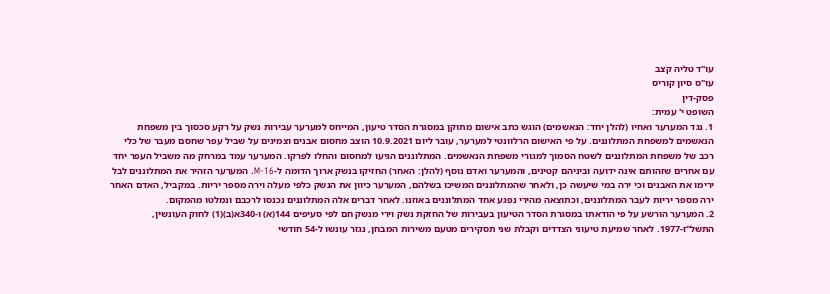עו"ד טליה קצב
עו"ס סיון קוריס
פסק-דין
השופט י' עמית:
1. נגד המערער ואחיו (להלן יחד: הנאשמים) הוגש כתב אישום מתוקן במסגרת הסדר טיעון, המייחס למערער עבירות נשק על רקע סכסוך בין משפחת הנאשמים למשפחת המתלוננים. על פי האישום הרלוונטי למערער, עובר ליום 10.9.2021 הוצב מחסום אבנים וצמיגים על שביל עפר שחסם מעבר של כלי רכב של משפחת המתלוננים לשטח הסמוך למגורי משפחת הנאשמים. המתלוננים הגיעו למחסום והחלו לפרקו. המערער עמד במרחק מה משביל העפר יחד עם אחרים שזהותם אינה ידועה וביניהם קטינים, והמערער ואדם נוסף (להלן: האחר) החזיקו בנשק ארוך הדומה ל-M-16. המערער הזהיר את המתלוננים לבל ירימו את האבנים וכי ירה במי שיעשה כן, ולאחר שהמתלוננים המשיכו בשלהם, המערער כיוון את הנשק כלפי מעלה וירה מספר יריות. במקביל, האדם האחר ירה מספר יריות לעבר המתלוננים, וכתוצאה מהירי נפגע אחד המתלוננים באוזנו. לאחר דברים אלה המתלוננים נכנסו לרכבם ונמלטו מהמקום.
2. המערער הורשע על פי הודאתו במסגרת הסדר הטיעון בעבירות של החזקת נשק וירי מנשק חם לפי סעיפים 144(א) ו-340א(ב)(1) לחוק העונשין, התשל"ז-1977. לאחר שמיעת טיעוני הצדדים וקבלת שני תסקירים מטעם משירות המבחן, נגזר עונשו ל-54 חודשי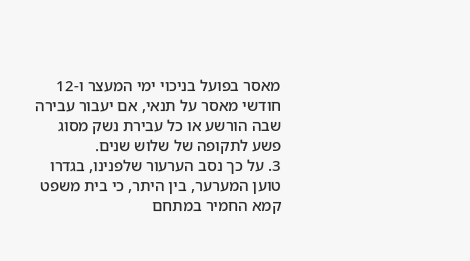מאסר בפועל בניכוי ימי המעצר ו-12 חודשי מאסר על תנאי, אם יעבור עבירה שבה הורשע או כל עבירת נשק מסוג פשע לתקופה של שלוש שנים.
3. על כך נסב הערעור שלפנינו, בגדרו טוען המערער, בין היתר, כי בית משפט קמא החמיר במתחם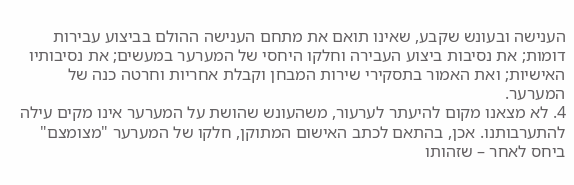הענישה ובעונש שקבע, שאינו תואם את מתחם הענישה ההולם בביצוע עבירות דומות; את נסיבות ביצוע העבירה וחלקו היחסי של המערער במעשים; את נסיבותיו האישיות; ואת האמור בתסקירי שירות המבחן וקבלת אחריות וחרטה כנה של המערער.
4. לא מצאנו מקום להיעתר לערעור, משהעונש שהושת על המערער אינו מקים עילה להתערבותנו. אכן, בהתאם לכתב האישום המתוקן, חלקו של המערער "מצומצם" ביחס לאחר – שזהותו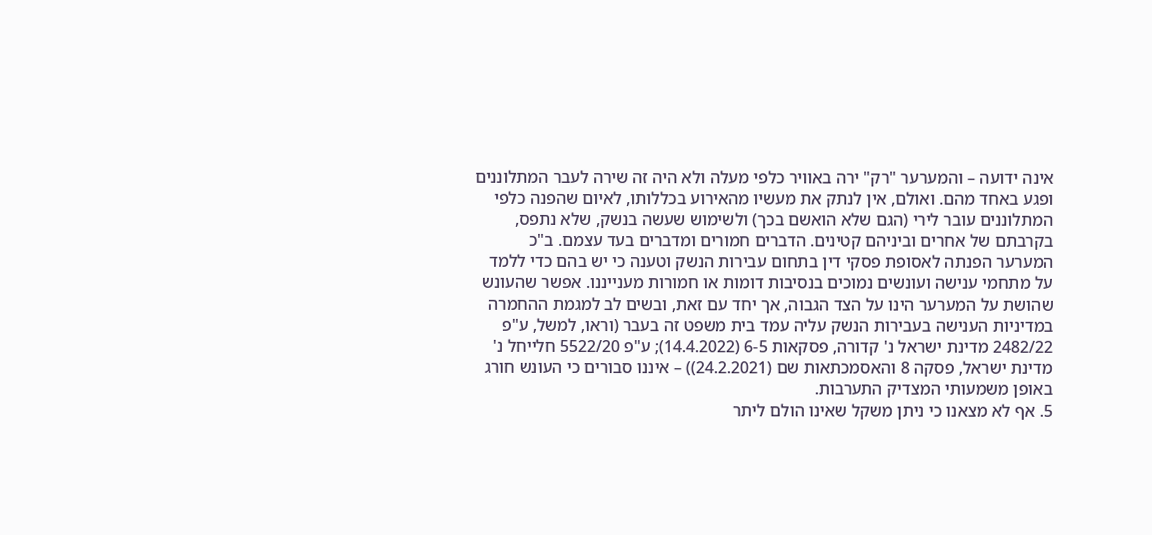אינה ידועה – והמערער "רק" ירה באוויר כלפי מעלה ולא היה זה שירה לעבר המתלוננים ופגע באחד מהם. ואולם, אין לנתק את מעשיו מהאירוע בכללותו, לאיום שהפנה כלפי המתלוננים עובר לירי (הגם שלא הואשם בכך) ולשימוש שעשה בנשק, שלא נתפס, בקרבתם של אחרים וביניהם קטינים. הדברים חמורים ומדברים בעד עצמם. ב"כ המערער הפנתה לאסופת פסקי דין בתחום עבירות הנשק וטענה כי יש בהם כדי ללמד על מתחמי ענישה ועונשים נמוכים בנסיבות דומות או חמורות מענייננו. אפשר שהעונש שהושת על המערער הינו על הצד הגבוה, אך יחד עם זאת, ובשים לב למגמת ההחמרה במדיניות הענישה בעבירות הנשק עליה עמד בית משפט זה בעבר (וראו, למשל, ע"פ 2482/22 מדינת ישראל נ' קדורה, פסקאות 6-5 (14.4.2022); ע"פ 5522/20 חלייחל נ' מדינת ישראל, פסקה 8 והאסמכתאות שם (24.2.2021)) – איננו סבורים כי העונש חורג באופן משמעותי המצדיק התערבות.
5. אף לא מצאנו כי ניתן משקל שאינו הולם ליתר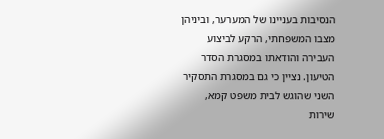הנסיבות בעניינו של המערער, וביניהן מצבו המשפחתי, הרקע לביצוע העבירה והודאתו במסגרת הסדר הטיעון. נציין כי גם במסגרת התסקיר השני שהוגש לבית משפט קמא, שירות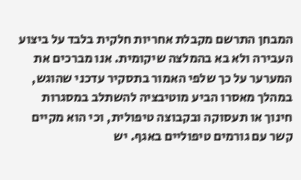המבחן התרשם מקבלת אחריות חלקית בלבד על ביצוע העבירה ולא בא בהמלצה שיקומית. אנו מברכים את המערער על כך שלפי האמור בתסקיר עדכני שהוגש, במהלך מאסרו הביע מוטיבציה להשתלב במסגרות חינוך או תעסוקה ובקבוצה טיפולית, וכי הוא מקיים קשר עם גורמים טיפוליים באגף. יש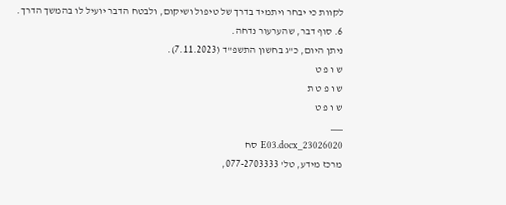לקוות כי יבחר ויתמיד בדרך של טיפול ושיקום, ולבטח הדבר יועיל לו בהמשך הדרך.
6. סוף דבר, שהערעור נדחה.
ניתן היום, כ"ג בחשון התשפ"ד (7.11.2023).
ש ו פ ט
ש ו פ ט ת
ש ו פ ט
___
23026020_E03.docx סח
מרכז מידע, טל' 077-2703333,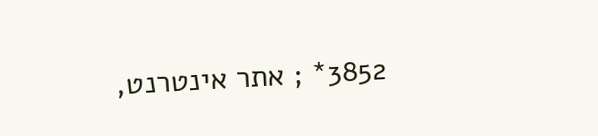3852* ; אתר אינטרנט,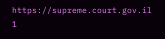https://supreme.court.gov.il
1